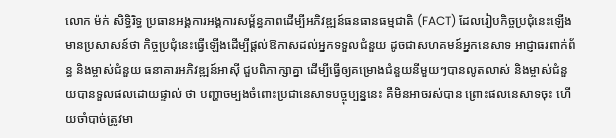លោក ម៉ក់ សិទ្ធិរិទ្ធ ប្រធានអង្គការអង្គការសម្ព័ន្ធភាពដើម្បីអភិវឌ្ឍន៍ធនធានធម្មជាតិ (FACT) ដែលរៀបកិច្ចប្រជុំនេះឡើង មានប្រសាសន៍ថា កិច្ចប្រជុំនេះធ្វើឡើងដើម្បីផ្ដល់ឱកាសដល់អ្នកទទួលជំនួយ ដូចជាសហគមន៍អ្នកនេសាទ អាជ្ញាធរពាក់ព័ន្ធ និងម្ចាស់ជំនួយ ធនាគារអភិវឌ្ឍន៍អាស៊ី ជួបពិភាក្សាគ្នា ដើម្បីធ្វើឲ្យគម្រោងជំនួយនីមួយៗបានលូតលាស់ និងម្ចាស់ជំនួយបានទួលផលដោយផ្ទាល់ ថា បញ្ហាចម្បងចំពោះប្រជានេសាទបច្ចុប្បន្ននេះ គឺមិនអាចរស់បាន ព្រោះផលនេសាទចុះ ហើយចាំបាច់ត្រូវមា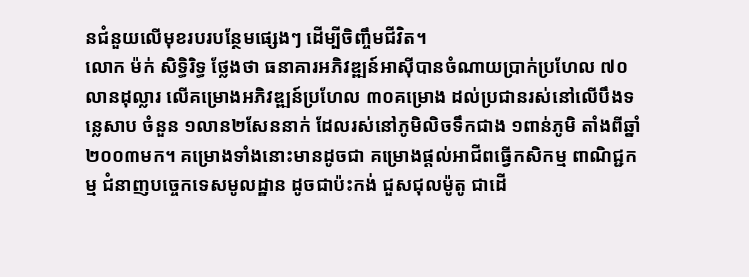នជំនួយលើមុខរបរបន្ថែមផ្សេងៗ ដើម្បីចិញ្ចឹមជីវិត។
លោក ម៉ក់ សិទ្ធិរិទ្ធ ថ្លែងថា ធនាគារអភិវឌ្ឍន៍អាស៊ីបានចំណាយប្រាក់ប្រហែល ៧០លានដុល្លារ លើគម្រោងអភិវឌ្ឍន៍ប្រហែល ៣០គម្រោង ដល់ប្រជានរស់នៅលើបឹងទន្លេសាប ចំនួន ១លាន២សែននាក់ ដែលរស់នៅភូមិលិចទឹកជាង ១ពាន់ភូមិ តាំងពីឆ្នាំ២០០៣មក។ គម្រោងទាំងនោះមានដូចជា គម្រោងផ្តល់អាជីពធ្វើកសិកម្ម ពាណិជ្ជកម្ម ជំនាញបច្ចេកទេសមូលដ្ឋាន ដូចជាប៉ះកង់ ជួសជុលម៉ូតូ ជាដើ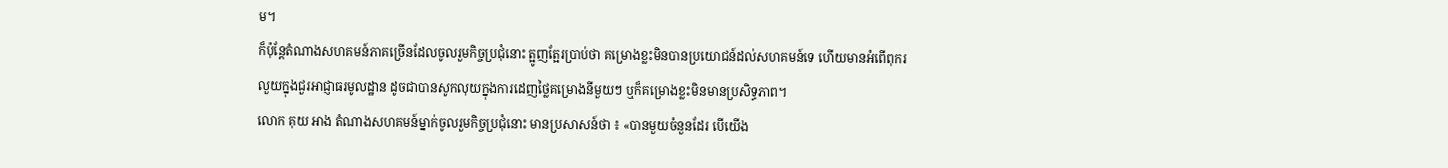ម។
ក៏ប៉ុន្តែតំណាងសហគមន៍ភាគច្រើនដែលចូលរួមកិច្ចប្រជុំនោះ ត្អូញត្អែរប្រាប់ថា គម្រោងខ្លះមិនបានប្រយោជន៍ដល់សហគមន៍ទេ ហើយមានអំពើពុករលួយក្នុងជួរអាជ្ញាធរមូលដ្ឋាន ដូចជាបានសូកលុយក្នុងការដេញថ្លៃគម្រោងនីមួយៗ ឬក៏គម្រោងខ្លះមិនមានប្រសិទ្ធភាព។
លោក គុយ អាង តំណាងសហគមន៍ម្នាក់ចូលរួមកិច្ចប្រជុំនោះ មានប្រសាសន៍ថា ៖ «បានមួយចំនួនដែរ បើយើង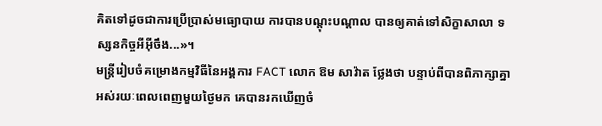គិតទៅដូចជាការប្រើប្រាស់មធ្យោបាយ ការបានបណ្ដុះបណ្ដាល បានឲ្យគាត់ទៅសិក្ខាសាលា ទស្សនកិច្ចអីអ៊ីចឹង...»។
មន្ត្រីរៀបចំគម្រោងកម្មវិធីនៃអង្គការ FACT លោក ឱម សាវ៉ាត ថ្លែងថា បន្ទាប់ពីបានពិភាក្សាគ្នាអស់រយៈពេលពេញមួយថ្ងៃមក គេបានរកឃើញចំ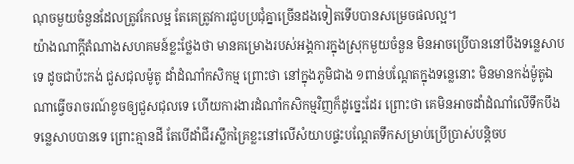ណុចមួយចំនួនដែលត្រូវកែលម្អ តែគេត្រូវការជួបប្រជុំគ្នាច្រើនដងទៀតទើបបានសម្រេចផលល្អ។
យ៉ាងណាក្ដីតំណាងសហគមន៍ខ្លះថ្លែងថា មានគម្រោងរបស់អង្គការក្នុងស្រុកមួយចំនួន មិនអាចប្រើបាននៅបឹងទន្លេសាបទេ ដូចជាប៉ះកង់ ជួសជុលម៉ូតូ ដាំដំណាំកសិកម្ម ព្រោះថា នៅក្នុងភូមិជាង ១ពាន់បណ្តែតក្នុងទន្លេនោះ មិនមានកង់ម៉ូតូឯណាធ្វើចរាចរណ៍ខូចឲ្យជួសជុលទេ ហើយការងារដំណាំកសិកម្មវិញក៏ដូច្នេះដែរ ព្រោះថា គេមិនអាចដាំដំណាំលើទឹកបឹងទន្លេសាបបានទេ ព្រោះគ្មានដី តែបើដាំជីរស្លឹកគ្រៃខ្លះនៅលើសំយាបផ្ទះបណ្តែតទឹកសម្រាប់ប្រើប្រាស់បន្តិចប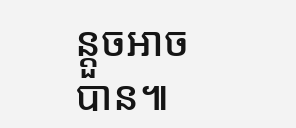ន្តួចអាចបាន៕